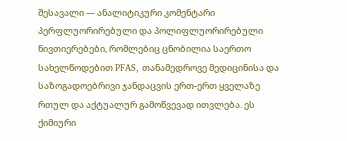შესავალი — ანალიტიკური კომენტარი
პერფლუორირებული და პოლიფლუორირებული ნივთიერებები, რომლებიც ცნობილია საერთო სახელწოდებით PFAS, თანამედროვე მედიცინისა და საზოგადოებრივი ჯანდაცვის ერთ-ერთ ყველაზე რთულ და აქტუალურ გამოწვევად ითვლება. ეს ქიმიური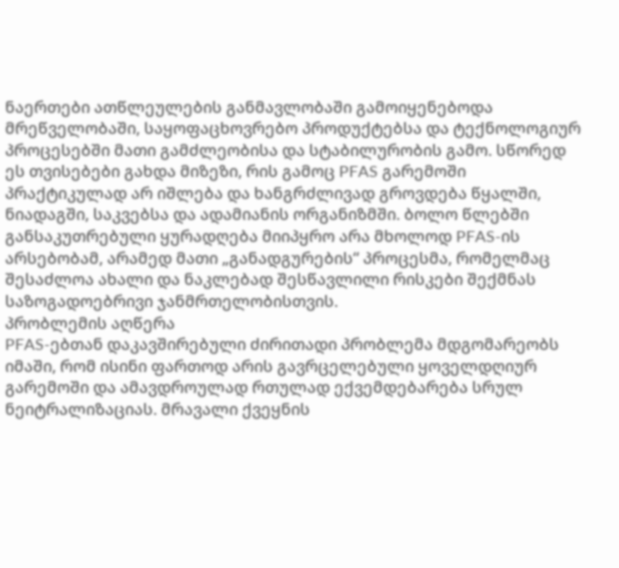ნაერთები ათწლეულების განმავლობაში გამოიყენებოდა მრეწველობაში, საყოფაცხოვრებო პროდუქტებსა და ტექნოლოგიურ პროცესებში მათი გამძლეობისა და სტაბილურობის გამო. სწორედ ეს თვისებები გახდა მიზეზი, რის გამოც PFAS გარემოში პრაქტიკულად არ იშლება და ხანგრძლივად გროვდება წყალში, ნიადაგში, საკვებსა და ადამიანის ორგანიზმში. ბოლო წლებში განსაკუთრებული ყურადღება მიიპყრო არა მხოლოდ PFAS-ის არსებობამ, არამედ მათი „განადგურების“ პროცესმა, რომელმაც შესაძლოა ახალი და ნაკლებად შესწავლილი რისკები შექმნას საზოგადოებრივი ჯანმრთელობისთვის.
პრობლემის აღწერა
PFAS-ებთან დაკავშირებული ძირითადი პრობლემა მდგომარეობს იმაში, რომ ისინი ფართოდ არის გავრცელებული ყოველდღიურ გარემოში და ამავდროულად რთულად ექვემდებარება სრულ ნეიტრალიზაციას. მრავალი ქვეყნის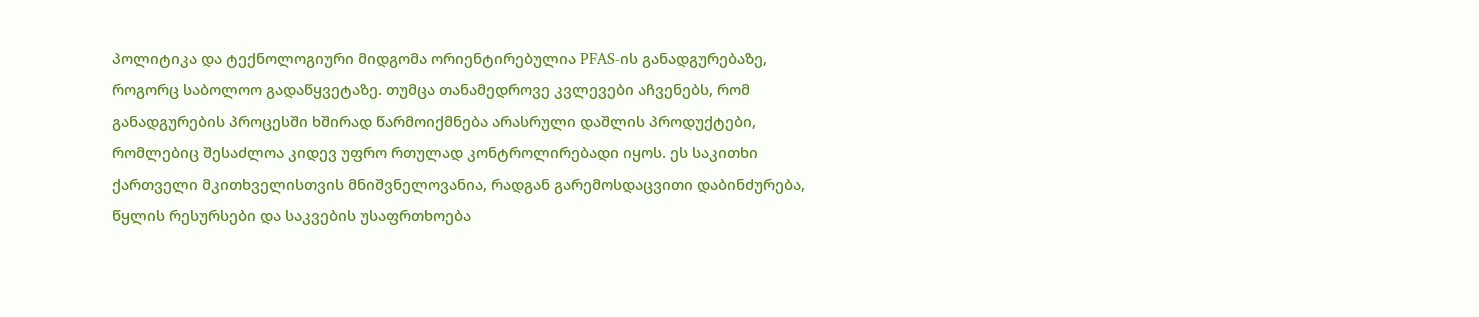პოლიტიკა და ტექნოლოგიური მიდგომა ორიენტირებულია PFAS-ის განადგურებაზე, როგორც საბოლოო გადაწყვეტაზე. თუმცა თანამედროვე კვლევები აჩვენებს, რომ განადგურების პროცესში ხშირად წარმოიქმნება არასრული დაშლის პროდუქტები, რომლებიც შესაძლოა კიდევ უფრო რთულად კონტროლირებადი იყოს. ეს საკითხი ქართველი მკითხველისთვის მნიშვნელოვანია, რადგან გარემოსდაცვითი დაბინძურება, წყლის რესურსები და საკვების უსაფრთხოება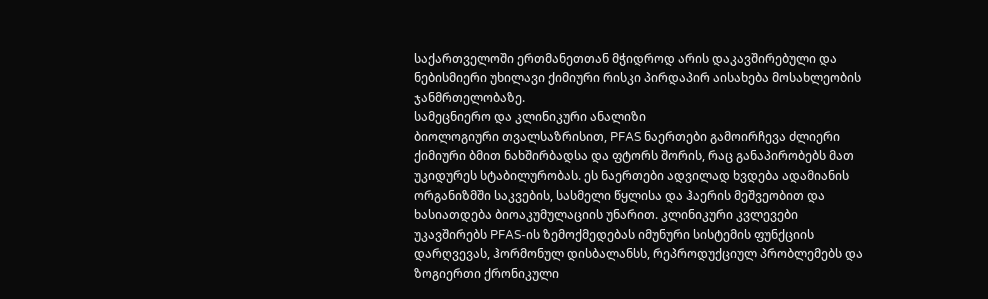საქართველოში ერთმანეთთან მჭიდროდ არის დაკავშირებული და ნებისმიერი უხილავი ქიმიური რისკი პირდაპირ აისახება მოსახლეობის ჯანმრთელობაზე.
სამეცნიერო და კლინიკური ანალიზი
ბიოლოგიური თვალსაზრისით, PFAS ნაერთები გამოირჩევა ძლიერი ქიმიური ბმით ნახშირბადსა და ფტორს შორის, რაც განაპირობებს მათ უკიდურეს სტაბილურობას. ეს ნაერთები ადვილად ხვდება ადამიანის ორგანიზმში საკვების, სასმელი წყლისა და ჰაერის მეშვეობით და ხასიათდება ბიოაკუმულაციის უნარით. კლინიკური კვლევები უკავშირებს PFAS-ის ზემოქმედებას იმუნური სისტემის ფუნქციის დარღვევას, ჰორმონულ დისბალანსს, რეპროდუქციულ პრობლემებს და ზოგიერთი ქრონიკული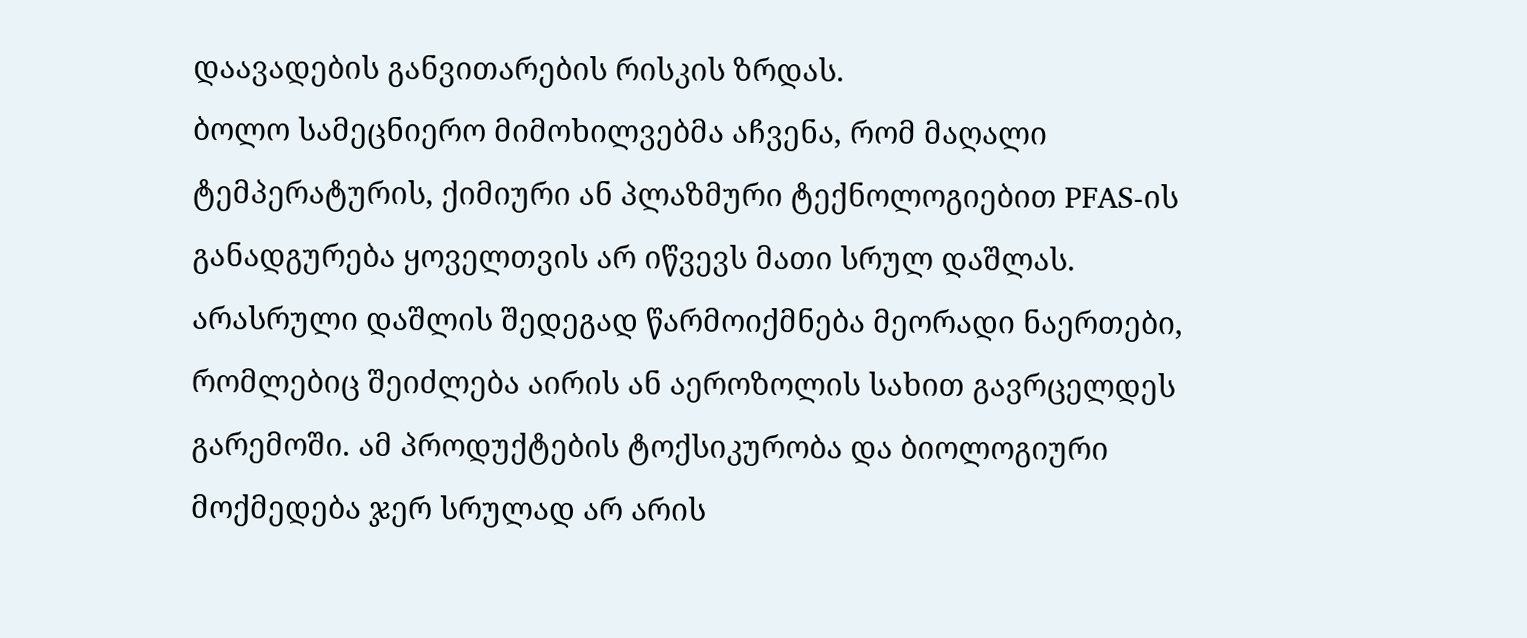დაავადების განვითარების რისკის ზრდას.
ბოლო სამეცნიერო მიმოხილვებმა აჩვენა, რომ მაღალი ტემპერატურის, ქიმიური ან პლაზმური ტექნოლოგიებით PFAS-ის განადგურება ყოველთვის არ იწვევს მათი სრულ დაშლას. არასრული დაშლის შედეგად წარმოიქმნება მეორადი ნაერთები, რომლებიც შეიძლება აირის ან აეროზოლის სახით გავრცელდეს გარემოში. ამ პროდუქტების ტოქსიკურობა და ბიოლოგიური მოქმედება ჯერ სრულად არ არის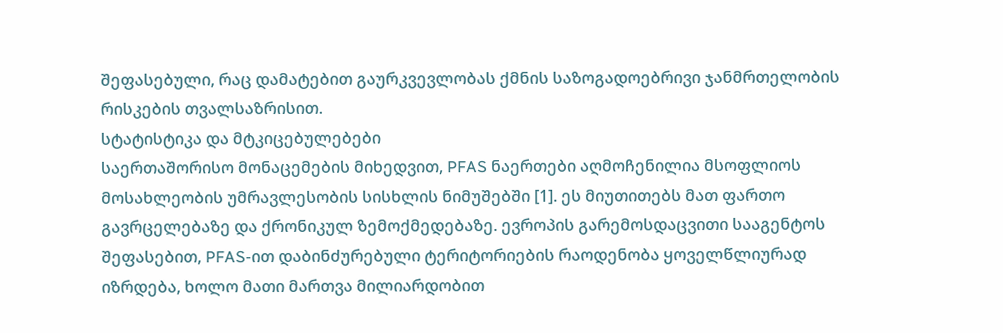შეფასებული, რაც დამატებით გაურკვევლობას ქმნის საზოგადოებრივი ჯანმრთელობის რისკების თვალსაზრისით.
სტატისტიკა და მტკიცებულებები
საერთაშორისო მონაცემების მიხედვით, PFAS ნაერთები აღმოჩენილია მსოფლიოს მოსახლეობის უმრავლესობის სისხლის ნიმუშებში [1]. ეს მიუთითებს მათ ფართო გავრცელებაზე და ქრონიკულ ზემოქმედებაზე. ევროპის გარემოსდაცვითი სააგენტოს შეფასებით, PFAS-ით დაბინძურებული ტერიტორიების რაოდენობა ყოველწლიურად იზრდება, ხოლო მათი მართვა მილიარდობით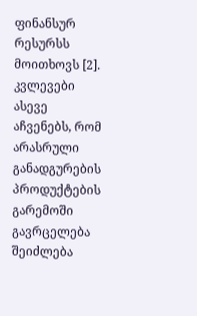ფინანსურ რესურსს მოითხოვს [2]. კვლევები ასევე აჩვენებს, რომ არასრული განადგურების პროდუქტების გარემოში გავრცელება შეიძლება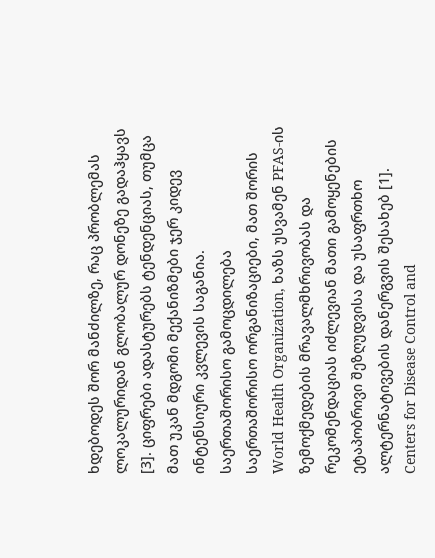ხდებოდეს შორ მანძილზე, რაც პრობლემას ლოკალურიდან გლობალურ დონეზე გადაჰყავს [3]. ციფრები ადასტურებს ტენდენციას, თუმცა მათ უკან მდგომი მექანიზმები ჯერ კიდევ ინტენსიური კვლევის საგანია.
საერთაშორისო გამოცდილება
საერთაშორისო ორგანიზაციები, მათ შორის World Health Organization, ხაზს უსვამენ PFAS-ის ზემოქმედების მრავალმხრივობას და რეკომენდაციას იძლევიან მათი გამოყენების ეტაპობრივი შეზღუდვისა და უსაფრთხო ალტერნატივების დანერგვის შესახებ [1]. Centers for Disease Control and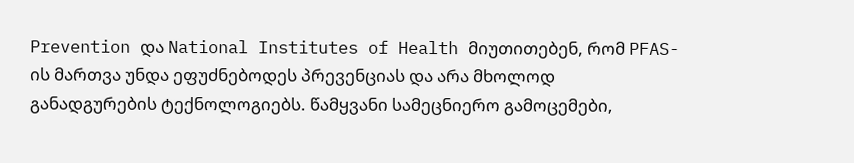Prevention და National Institutes of Health მიუთითებენ, რომ PFAS-ის მართვა უნდა ეფუძნებოდეს პრევენციას და არა მხოლოდ განადგურების ტექნოლოგიებს. წამყვანი სამეცნიერო გამოცემები,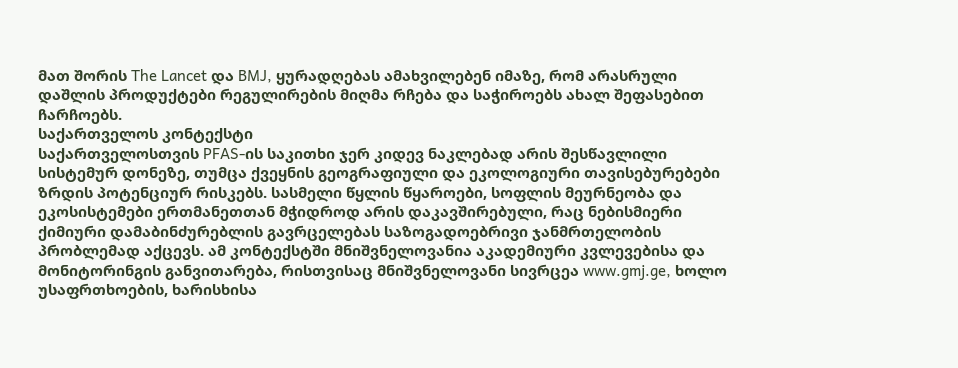მათ შორის The Lancet და BMJ, ყურადღებას ამახვილებენ იმაზე, რომ არასრული დაშლის პროდუქტები რეგულირების მიღმა რჩება და საჭიროებს ახალ შეფასებით ჩარჩოებს.
საქართველოს კონტექსტი
საქართველოსთვის PFAS-ის საკითხი ჯერ კიდევ ნაკლებად არის შესწავლილი სისტემურ დონეზე, თუმცა ქვეყნის გეოგრაფიული და ეკოლოგიური თავისებურებები ზრდის პოტენციურ რისკებს. სასმელი წყლის წყაროები, სოფლის მეურნეობა და ეკოსისტემები ერთმანეთთან მჭიდროდ არის დაკავშირებული, რაც ნებისმიერი ქიმიური დამაბინძურებლის გავრცელებას საზოგადოებრივი ჯანმრთელობის პრობლემად აქცევს. ამ კონტექსტში მნიშვნელოვანია აკადემიური კვლევებისა და მონიტორინგის განვითარება, რისთვისაც მნიშვნელოვანი სივრცეა www.gmj.ge, ხოლო უსაფრთხოების, ხარისხისა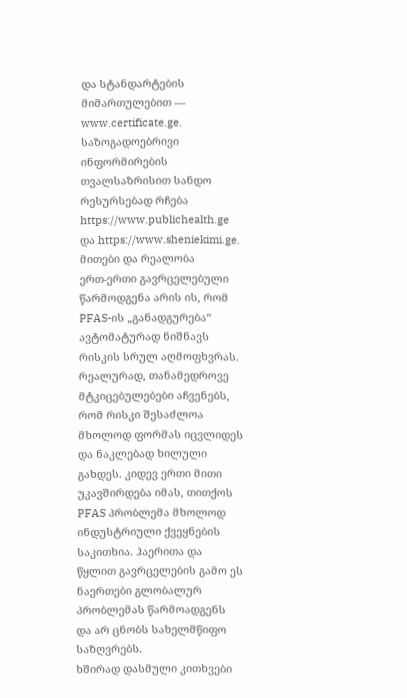და სტანდარტების მიმართულებით — www.certificate.ge. საზოგადოებრივი ინფორმირების თვალსაზრისით სანდო რესურსებად რჩება https://www.publichealth.ge და https://www.sheniekimi.ge.
მითები და რეალობა
ერთ-ერთი გავრცელებული წარმოდგენა არის ის, რომ PFAS-ის „განადგურება“ ავტომატურად ნიშნავს რისკის სრულ აღმოფხვრას. რეალურად, თანამედროვე მტკიცებულებები აჩვენებს, რომ რისკი შესაძლოა მხოლოდ ფორმას იცვლიდეს და ნაკლებად ხილული გახდეს. კიდევ ერთი მითი უკავშირდება იმას, თითქოს PFAS პრობლემა მხოლოდ ინდუსტრიული ქვეყნების საკითხია. ჰაერითა და წყლით გავრცელების გამო ეს ნაერთები გლობალურ პრობლემას წარმოადგენს და არ ცნობს სახელმწიფო საზღვრებს.
ხშირად დასმული კითხვები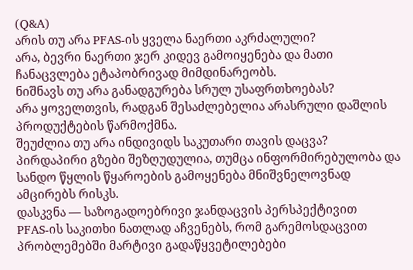(Q&A)
არის თუ არა PFAS-ის ყველა ნაერთი აკრძალული?
არა, ბევრი ნაერთი ჯერ კიდევ გამოიყენება და მათი ჩანაცვლება ეტაპობრივად მიმდინარეობს.
ნიშნავს თუ არა განადგურება სრულ უსაფრთხოებას?
არა ყოველთვის, რადგან შესაძლებელია არასრული დაშლის პროდუქტების წარმოქმნა.
შეუძლია თუ არა ინდივიდს საკუთარი თავის დაცვა?
პირდაპირი გზები შეზღუდულია, თუმცა ინფორმირებულობა და სანდო წყლის წყაროების გამოყენება მნიშვნელოვნად ამცირებს რისკს.
დასკვნა — საზოგადოებრივი ჯანდაცვის პერსპექტივით
PFAS-ის საკითხი ნათლად აჩვენებს, რომ გარემოსდაცვით პრობლემებში მარტივი გადაწყვეტილებები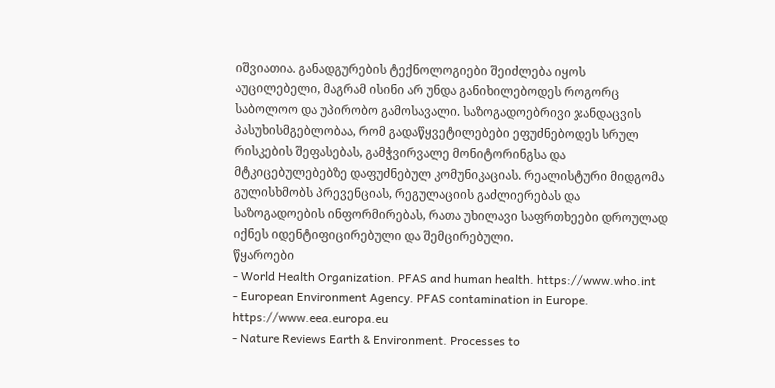იშვიათია. განადგურების ტექნოლოგიები შეიძლება იყოს აუცილებელი, მაგრამ ისინი არ უნდა განიხილებოდეს როგორც საბოლოო და უპირობო გამოსავალი. საზოგადოებრივი ჯანდაცვის პასუხისმგებლობაა, რომ გადაწყვეტილებები ეფუძნებოდეს სრულ რისკების შეფასებას, გამჭვირვალე მონიტორინგსა და მტკიცებულებებზე დაფუძნებულ კომუნიკაციას. რეალისტური მიდგომა გულისხმობს პრევენციას, რეგულაციის გაძლიერებას და საზოგადოების ინფორმირებას, რათა უხილავი საფრთხეები დროულად იქნეს იდენტიფიცირებული და შემცირებული.
წყაროები
- World Health Organization. PFAS and human health. https://www.who.int
- European Environment Agency. PFAS contamination in Europe. https://www.eea.europa.eu
- Nature Reviews Earth & Environment. Processes to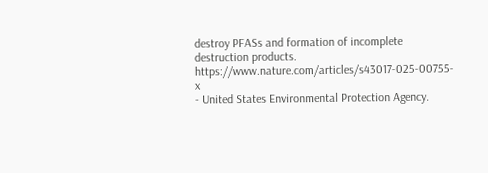destroy PFASs and formation of incomplete destruction products. https://www.nature.com/articles/s43017-025-00755-x
- United States Environmental Protection Agency.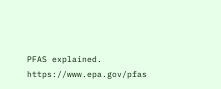PFAS explained. https://www.epa.gov/pfas